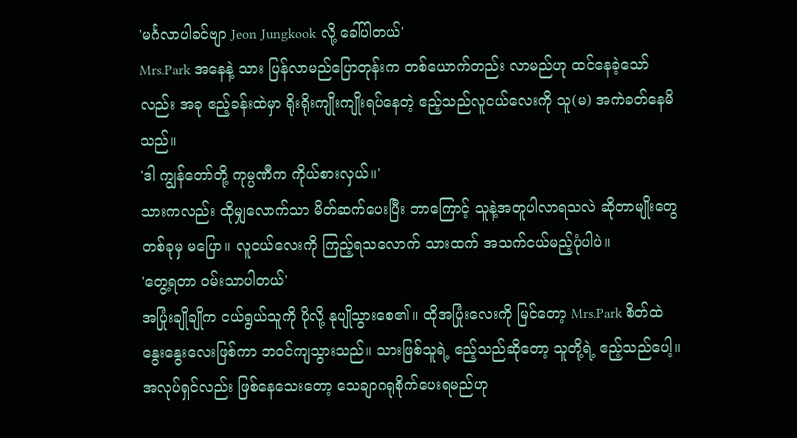'မင်္ဂလာပါခင်ဗျာ Jeon Jungkook လို့ ခေါ်ပါတယ်'
Mrs.Park အနေနဲ့ သား ပြန်လာမည်ပြောတုန်းက တစ်ယောက်တည်း လာမည်ဟု ထင်နေခဲ့သော်လည်း အခု ဧည့်ခန်းထဲမှာ ရိုးရိုးကျိုးကျိုးရပ်နေတဲ့ ဧည့်သည်လူငယ်လေးကို သူ(မ) အကဲခတ်နေမိသည်။
'ဒါ ကျွန်တော်တို့ ကုမ္ပဏီက ကိုယ်စားလှယ်။'
သားကလည်း ထိုမျှလောက်သာ မိတ်ဆက်ပေးပြီး ဘာကြောင့် သူနဲ့အတူပါလာရသလဲ ဆိုတာမျိုးတွေ တစ်ခုမှ မပြော။ လူငယ်လေးကို ကြည့်ရသလောက် သားထက် အသက်ငယ်မည့်ပုံပါပဲ။
'တွေ့ရတာ ၀မ်းသာပါတယ်'
အပြုံးချိုချိုက ငယ်ရွယ်သူကို ပိုလို့ နုပျိုသွားစေ၏။ ထိုအပြုံးလေးကို မြင်တော့ Mrs.Park စိတ်ထဲ နွေးနွေးလေးဖြစ်ကာ ဘ၀င်ကျသွားသည်။ သားဖြစ်သူရဲ့ ဧည့်သည်ဆိုတော့ သူတို့ရဲ့ ဧည့်သည်ပေါ့။ အလုပ်ရှင်လည်း ဖြစ်နေသေးတော့ သေချာဂရုစိုက်ပေးရမည်ဟု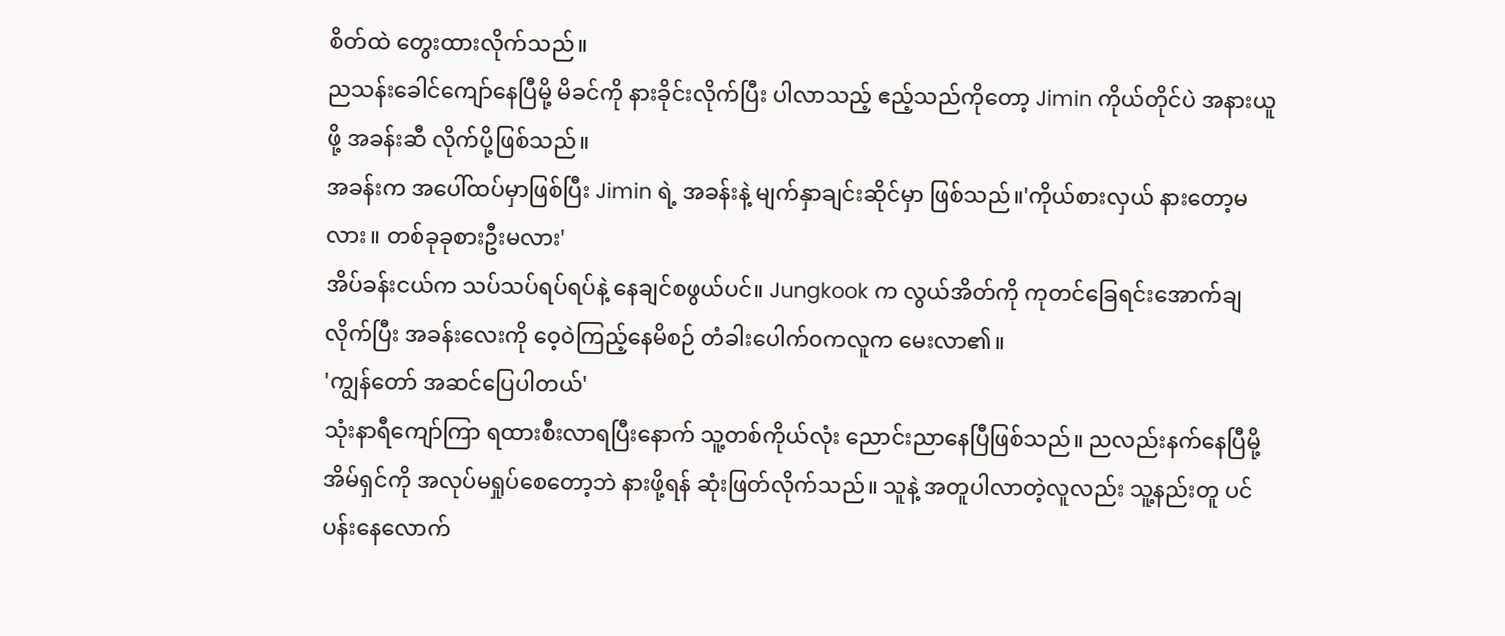စိတ်ထဲ တွေးထားလိုက်သည်။
ညသန်းခေါင်ကျော်နေပြီမို့ မိခင်ကို နားခိုင်းလိုက်ပြီး ပါလာသည့် ဧည့်သည်ကိုတော့ Jimin ကိုယ်တိုင်ပဲ အနားယူဖို့ အခန်းဆီ လိုက်ပို့ဖြစ်သည်။
အခန်းက အပေါ်ထပ်မှာဖြစ်ပြီး Jimin ရဲ့ အခန်းနဲ့ မျက်နှာချင်းဆိုင်မှာ ဖြစ်သည်။'ကိုယ်စားလှယ် နားတော့မလား။ တစ်ခုခုစားဦးမလား'
အိပ်ခန်းငယ်က သပ်သပ်ရပ်ရပ်နဲ့ နေချင်စဖွယ်ပင်။ Jungkook က လွယ်အိတ်ကို ကုတင်ခြေရင်းအောက်ချလိုက်ပြီး အခန်းလေးကို ဝေ့ဝဲကြည့်နေမိစဉ် တံခါးပေါက်၀ကလူက မေးလာ၏။
'ကျွန်တော် အဆင်ပြေပါတယ်'
သုံးနာရီကျော်ကြာ ရထားစီးလာရပြီးနောက် သူ့တစ်ကိုယ်လုံး ညောင်းညာနေပြီဖြစ်သည်။ ညလည်းနက်နေပြီမို့ အိမ်ရှင်ကို အလုပ်မရှုပ်စေတော့ဘဲ နားဖို့ရန် ဆုံးဖြတ်လိုက်သည်။ သူနဲ့ အတူပါလာတဲ့လူလည်း သူ့နည်းတူ ပင်ပန်းနေလောက်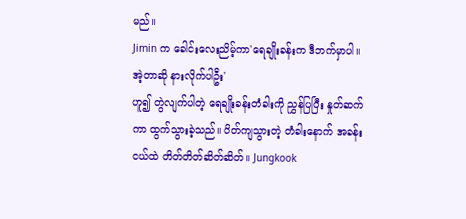မည်။
Jimin က ခေါင်းလေးညိမ့်ကာ'ရေချိုးခန်းက ဒီဘက်မှာပါ။ အဲ့တာဆို နားလိုက်ပါဦး'
ဟူ၍ တွဲလျက်ပါတဲ့ ရေချိုးခန်းတံခါးကို ညွှန်ပြပြီး နှုတ်ဆက်ကာ ထွက်သွားခဲ့သည်။ ပိတ်ကျသွားတဲ့ တံခါးနောက် အခန်းငယ်ထဲ တိတ်တိတ်ဆိတ်ဆိတ်။ Jungkook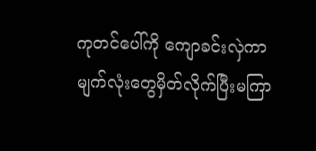ကုတင်ပေါ်ကို ကျောခင်းလှဲကာ မျက်လုံးတွေမှိတ်လိုက်ပြီးမကြာ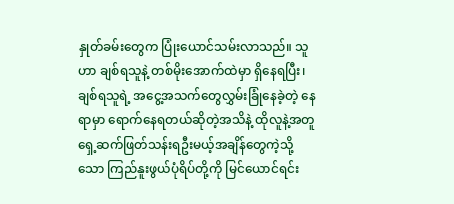နှုတ်ခမ်းတွေက ပြုံးယောင်သမ်းလာသည်။ သူဟာ ချစ်ရသူနဲ့ တစ်မိုးအောက်ထဲမှာ ရှိနေရပြီး၊ ချစ်ရသူရဲ့ အငွေ့အသက်တွေလွှမ်းခြုံနေခဲ့တဲ့ နေရာမှာ ရောက်နေရတယ်ဆိုတဲ့အသိနဲ့ ထိုလူနဲ့အတူ ရှေ့ဆက်ဖြတ်သန်းရဦးမယ့်အချိန်တွေကဲ့သို့သော ကြည်နူးဖွယ်ပုံရိပ်တို့ကို မြင်ယောင်ရင်း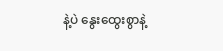နဲ့ပဲ နွေးထွေးစွာနဲ့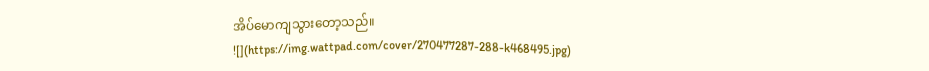အိပ်မောကျသွားတော့သည်။
![](https://img.wattpad.com/cover/270477287-288-k468495.jpg)